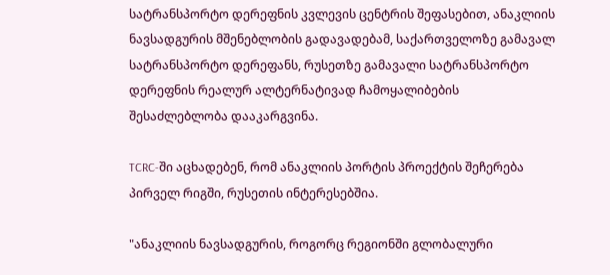სატრანსპორტო დერეფნის კვლევის ცენტრის შეფასებით, ანაკლიის ნავსადგურის მშენებლობის გადავადებამ, საქართველოზე გამავალ სატრანსპორტო დერეფანს, რუსეთზე გამავალი სატრანსპორტო დერეფნის რეალურ ალტერნატივად ჩამოყალიბების შესაძლებლობა დააკარგვინა.

TCRC-ში აცხადებენ, რომ ანაკლიის პორტის პროექტის შეჩერება პირველ რიგში, რუსეთის ინტერესებშია.

"ანაკლიის ნავსადგურის, როგორც რეგიონში გლობალური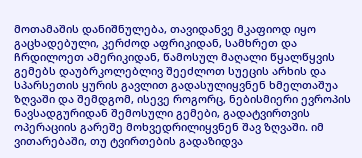მოთამაშის დანიშნულება, თავიდანვე მკაფიოდ იყო გაცხადებული, კერძოდ აფრიკიდან, სამხრეთ და ჩრდილოეთ ამერიკიდან, წამოსულ მაღალი წყალწყვის გემებს დაუბრკოლებლივ შეეძლოთ სუეცის არხის და სპარსეთის ყურის გავლით გადასულიყვნენ ხმელთაშუა ზღვაში და შემდგომ, ისევე როგორც, ნებისმიერი ევროპის ნავსადგურიდან შემოსული გემები, გადატვირთვის ოპერაციის გარეშე მოხვედრილიყვნენ შავ ზღვაში. იმ ვითარებაში, თუ ტვირთების გადაზიდვა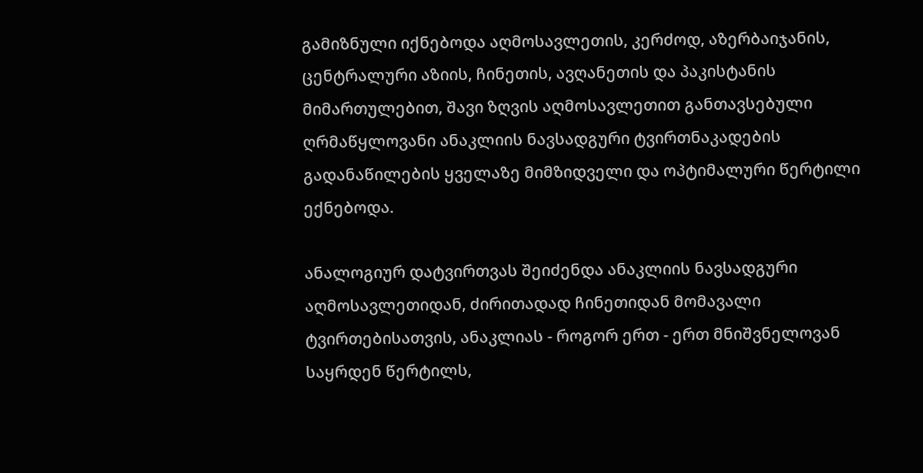გამიზნული იქნებოდა აღმოსავლეთის, კერძოდ, აზერბაიჯანის, ცენტრალური აზიის, ჩინეთის, ავღანეთის და პაკისტანის მიმართულებით, შავი ზღვის აღმოსავლეთით განთავსებული ღრმაწყლოვანი ანაკლიის ნავსადგური ტვირთნაკადების გადანაწილების ყველაზე მიმზიდველი და ოპტიმალური წერტილი ექნებოდა.

ანალოგიურ დატვირთვას შეიძენდა ანაკლიის ნავსადგური აღმოსავლეთიდან, ძირითადად ჩინეთიდან მომავალი ტვირთებისათვის, ანაკლიას - როგორ ერთ - ერთ მნიშვნელოვან საყრდენ წერტილს,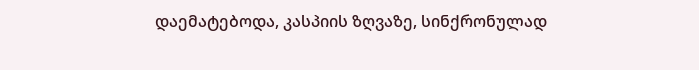დაემატებოდა, კასპიის ზღვაზე, სინქრონულად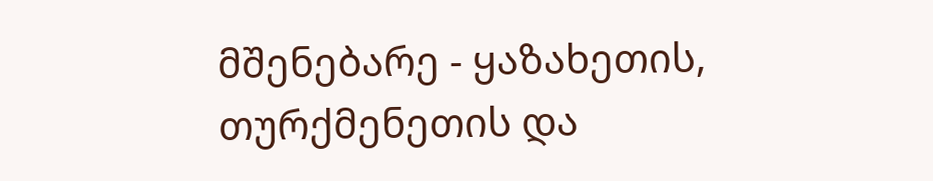მშენებარე - ყაზახეთის, თურქმენეთის და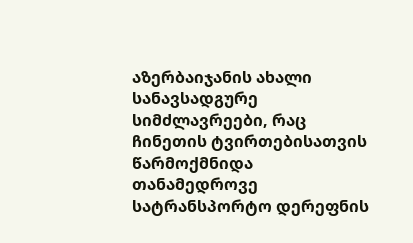აზერბაიჯანის ახალი სანავსადგურე სიმძლავრეები, რაც ჩინეთის ტვირთებისათვის წარმოქმნიდა თანამედროვე სატრანსპორტო დერეფნის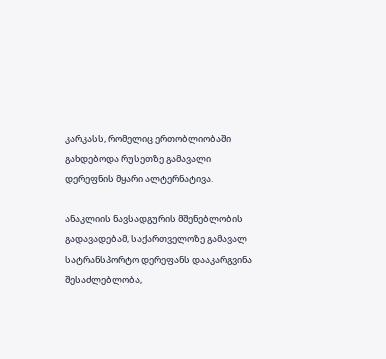კარკასს, რომელიც ერთობლიობაში გახდებოდა რუსეთზე გამავალი დერეფნის მყარი ალტერნატივა.

ანაკლიის ნავსადგურის მშენებლობის გადავადებამ, საქართველოზე გამავალ სატრანსპორტო დერეფანს დააკარგვინა შესაძლებლობა,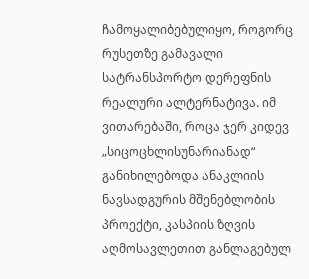ჩამოყალიბებულიყო, როგორც რუსეთზე გამავალი სატრანსპორტო დერეფნის რეალური ალტერნატივა. იმ ვითარებაში, როცა ჯერ კიდევ „სიცოცხლისუნარიანად“ განიხილებოდა ანაკლიის ნავსადგურის მშენებლობის პროექტი, კასპიის ზღვის აღმოსავლეთით განლაგებულ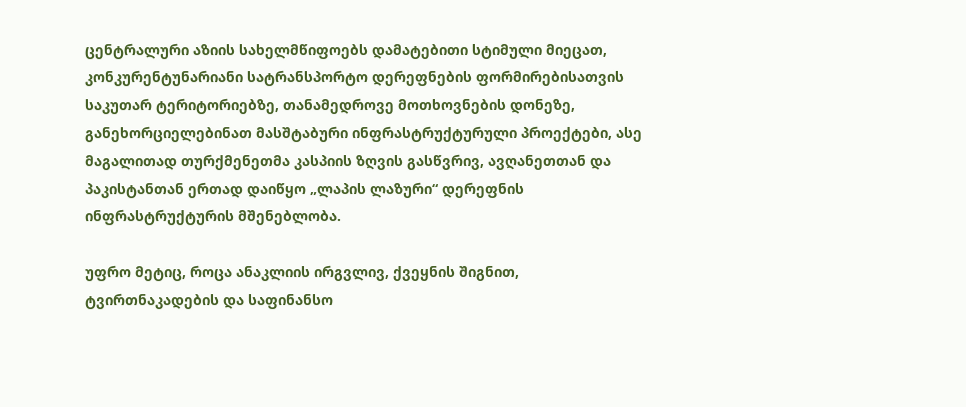ცენტრალური აზიის სახელმწიფოებს დამატებითი სტიმული მიეცათ, კონკურენტუნარიანი სატრანსპორტო დერეფნების ფორმირებისათვის საკუთარ ტერიტორიებზე, თანამედროვე მოთხოვნების დონეზე, განეხორციელებინათ მასშტაბური ინფრასტრუქტურული პროექტები, ასე მაგალითად თურქმენეთმა კასპიის ზღვის გასწვრივ, ავღანეთთან და პაკისტანთან ერთად დაიწყო „ლაპის ლაზური“ დერეფნის ინფრასტრუქტურის მშენებლობა.

უფრო მეტიც, როცა ანაკლიის ირგვლივ, ქვეყნის შიგნით, ტვირთნაკადების და საფინანსო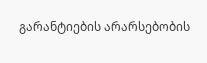გარანტიების არარსებობის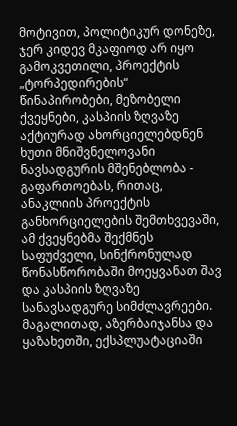მოტივით, პოლიტიკურ დონეზე, ჯერ კიდევ მკაფიოდ არ იყო გამოკვეთილი, პროექტის „ტორპედირების“ წინაპირობები, მეზობელი ქვეყნები, კასპიის ზღვაზე აქტიურად ახორციელებდნენ ხუთი მნიშვნელოვანი ნავსადგურის მშენებლობა - გაფართოებას, რითაც, ანაკლიის პროექტის განხორციელების შემთხვევაში, ამ ქვეყნებმა შექმნეს საფუძველი, სინქრონულად წონასწორობაში მოეყვანათ შავ და კასპიის ზღვაზე სანავსადგურე სიმძლავრეები. მაგალითად, აზერბაიჯანსა და ყაზახეთში, ექსპლუატაციაში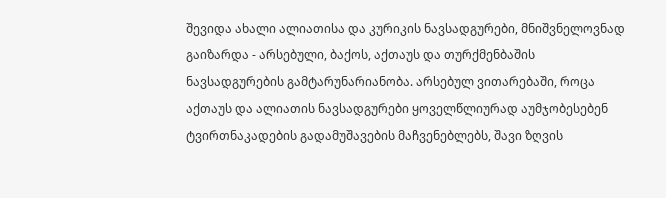შევიდა ახალი ალიათისა და კურიკის ნავსადგურები, მნიშვნელოვნად გაიზარდა - არსებული, ბაქოს, აქთაუს და თურქმენბაშის ნავსადგურების გამტარუნარიანობა. არსებულ ვითარებაში, როცა აქთაუს და ალიათის ნავსადგურები ყოველწლიურად აუმჯობესებენ ტვირთნაკადების გადამუშავების მაჩვენებლებს, შავი ზღვის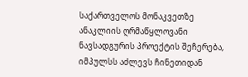საქართველოს მონაკვეთზე ანაკლიის ღრმაწყლოვანი ნავსადგურის პროექტის შეჩერება, იმპულსს აძლევს ჩინეთიდან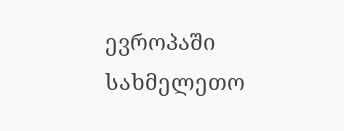ევროპაში სახმელეთო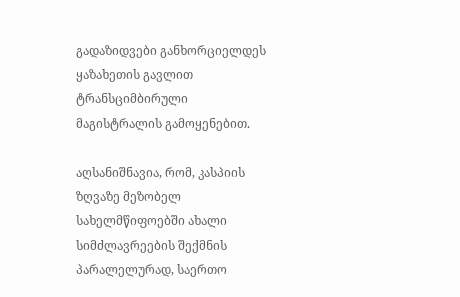გადაზიდვები განხორციელდეს ყაზახეთის გავლით ტრანსციმბირული მაგისტრალის გამოყენებით.

აღსანიშნავია, რომ, კასპიის ზღვაზე მეზობელ სახელმწიფოებში ახალი სიმძლავრეების შექმნის პარალელურად, საერთო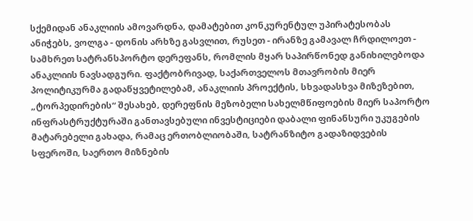სქემიდან ანაკლიის ამოვარდნა, დამატებით კონკურენტულ უპირატესობას ანიჭებს, ვოლგა - დონის არხზე გასვლით, რუსეთ - ირანზე გამავალ ჩრდილოეთ - სამხრეთ სატრანსპორტო დერეფანს, რომლის მყარ საპირწონედ განიხილებოდა ანაკლიის ნავსადგური. ფაქტობრივად, საქართველოს მთავრობის მიერ პოლიტიკურმა გადაწყვეტილებამ, ანაკლიის პროექტის, სხვადასხვა მიზეზებით, „ტორპედირების“ შესახებ, დერეფნის მეზობელი სახელმწიფოების მიერ საპორტო ინფრასტრუქტურაში განთავსებული ინვესტიციები დაბალი ფინანსური უკუგების მატარებელი გახადა, რამაც ერთობლიობაში, სატრანზიტო გადაზიდვების სფეროში, საერთო მიზნების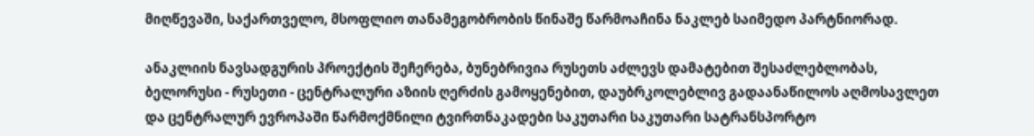მიღწევაში, საქართველო, მსოფლიო თანამეგობრობის წინაშე წარმოაჩინა ნაკლებ საიმედო პარტნიორად.

ანაკლიის ნავსადგურის პროექტის შეჩერება, ბუნებრივია რუსეთს აძლევს დამატებით შესაძლებლობას, ბელორუსი - რუსეთი - ცენტრალური აზიის ღერძის გამოყენებით, დაუბრკოლებლივ გადაანაწილოს აღმოსავლეთ და ცენტრალურ ევროპაში წარმოქმნილი ტვირთნაკადები საკუთარი საკუთარი სატრანსპორტო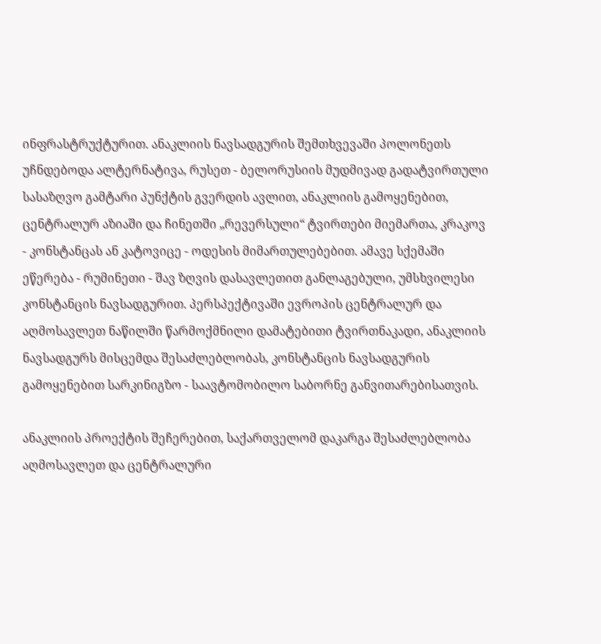ინფრასტრუქტურით. ანაკლიის ნავსადგურის შემთხვევაში პოლონეთს უჩნდებოდა ალტერნატივა, რუსეთ - ბელორუსიის მუდმივად გადატვირთული სასაზღვო გამტარი პუნქტის გვერდის ავლით, ანაკლიის გამოყენებით, ცენტრალურ აზიაში და ჩინეთში „რევერსული“ ტვირთები მიემართა, კრაკოვ - კონსტანცას ან კატოვიცე - ოდესის მიმართულებებით. ამავე სქემაში ეწერება - რუმინეთი - შავ ზღვის დასავლეთით განლაგებული, უმსხვილესი კონსტანცის ნავსადგურით. პერსპექტივაში ევროპის ცენტრალურ და აღმოსავლეთ ნაწილში წარმოქმნილი დამატებითი ტვირთნაკადი, ანაკლიის ნავსადგურს მისცემდა შესაძლებლობას, კონსტანცის ნავსადგურის გამოყენებით სარკინიგზო - საავტომობილო საბორნე განვითარებისათვის.

ანაკლიის პროექტის შეჩერებით, საქართველომ დაკარგა შესაძლებლობა აღმოსავლეთ და ცენტრალური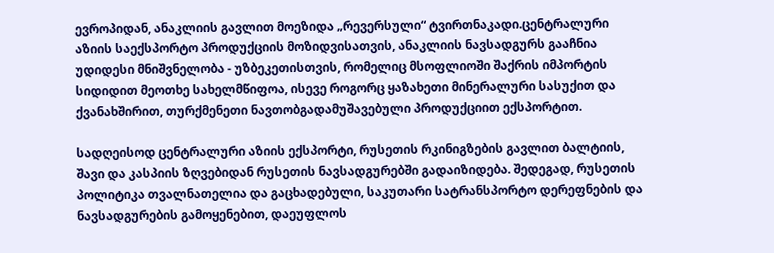ევროპიდან, ანაკლიის გავლით მოეზიდა „რევერსული“ ტვირთნაკადი.ცენტრალური აზიის საექსპორტო პროდუქციის მოზიდვისათვის, ანაკლიის ნავსადგურს გააჩნია უდიდესი მნიშვნელობა - უზბეკეთისთვის, რომელიც მსოფლიოში შაქრის იმპორტის სიდიდით მეოთხე სახელმწიფოა, ისევე როგორც ყაზახეთი მინერალური სასუქით და ქვანახშირით, თურქმენეთი ნავთობგადამუშავებული პროდუქციით ექსპორტით.

სადღეისოდ ცენტრალური აზიის ექსპორტი, რუსეთის რკინიგზების გავლით ბალტიის, შავი და კასპიის ზღვებიდან რუსეთის ნავსადგურებში გადაიზიდება. შედეგად, რუსეთის პოლიტიკა თვალნათელია და გაცხადებული, საკუთარი სატრანსპორტო დერეფნების და ნავსადგურების გამოყენებით, დაეუფლოს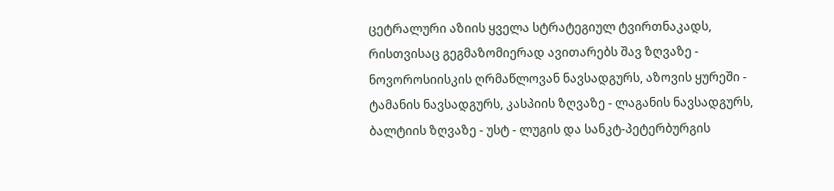ცეტრალური აზიის ყველა სტრატეგიულ ტვირთნაკადს, რისთვისაც გეგმაზომიერად ავითარებს შავ ზღვაზე - ნოვოროსიისკის ღრმაწლოვან ნავსადგურს, აზოვის ყურეში - ტამანის ნავსადგურს, კასპიის ზღვაზე - ლაგანის ნავსადგურს, ბალტიის ზღვაზე - უსტ - ლუგის და სანკტ-პეტერბურგის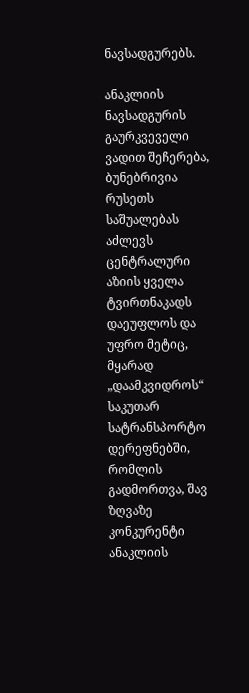ნავსადგურებს.

ანაკლიის ნავსადგურის გაურკვეველი ვადით შეჩერება, ბუნებრივია რუსეთს საშუალებას აძლევს ცენტრალური აზიის ყველა ტვირთნაკადს დაეუფლოს და უფრო მეტიც, მყარად „დაამკვიდროს“ საკუთარ სატრანსპორტო დერეფნებში, რომლის გადმორთვა, შავ ზღვაზე კონკურენტი ანაკლიის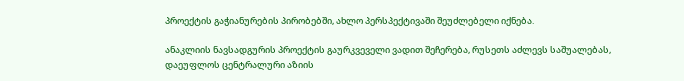პროექტის გაჭიანურების პირობებში, ახლო პერსპექტივაში შეუძლებელი იქნება.

ანაკლიის ნავსადგურის პროექტის გაურკვეველი ვადით შეჩერება, რუსეთს აძლევს საშუალებას, დაეუფლოს ცენტრალური აზიის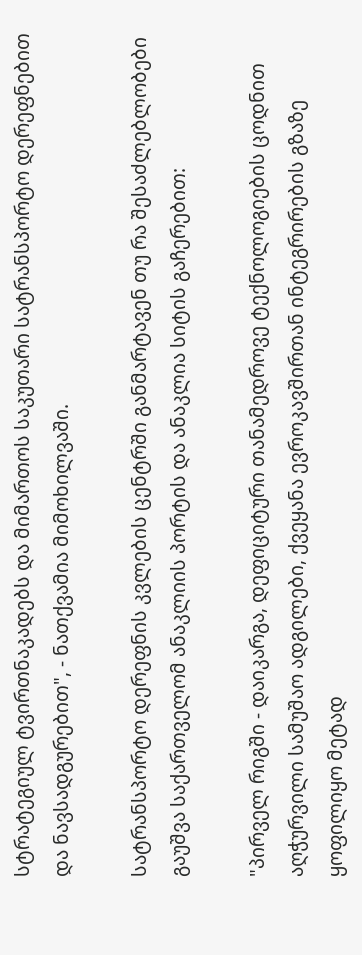სტრატეგიულ ტვირთნაკადებს და მიმართოს საკუთარი სატრანსპორტო დერეფნებით და ნავსადგურებით", - ნათქვამია მიმოხილვაში.

სატრანსპორტო დერეფნის კვლების ცენტრში განმარტავენ თუ რა შესაძლებლობები გაუშვა საქართველომ ანაკლიის პორტის და ანაკლია სიტის გაჩერებით:

"პირველ რიგში - დაიკარგა, დეფიციტური თანამედროვე ტექნოლოგიების ცოდნით აღჭურვილი სამუშაო ადგილები, ქვეყანა ევროკავშირთან ინტეგრირების გზაზე ყოფილიყო მეტად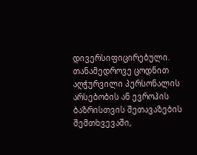დივერსიფიცირებული. თანამედროვე ცოდნით აღჭურვილი პერსონალის არსებობის ან ევროპის ბაზრისთვის შეთავაზების შემთხვევაში,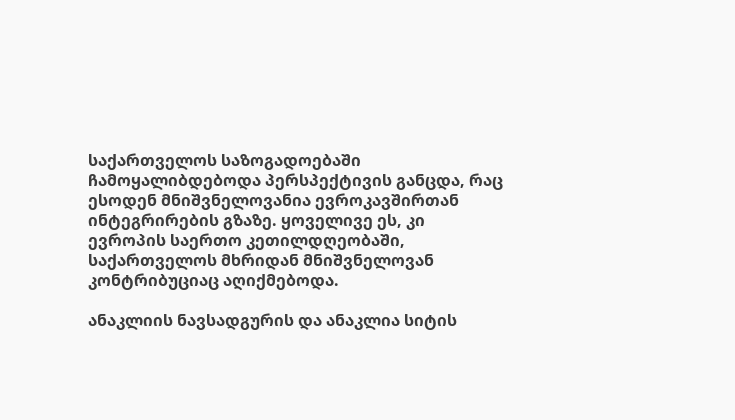საქართველოს საზოგადოებაში ჩამოყალიბდებოდა პერსპექტივის განცდა, რაც ესოდენ მნიშვნელოვანია ევროკავშირთან ინტეგრირების გზაზე. ყოველივე ეს, კი ევროპის საერთო კეთილდღეობაში, საქართველოს მხრიდან მნიშვნელოვან კონტრიბუციაც აღიქმებოდა.

ანაკლიის ნავსადგურის და ანაკლია სიტის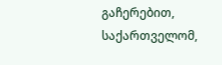გაჩერებით, საქართველომ,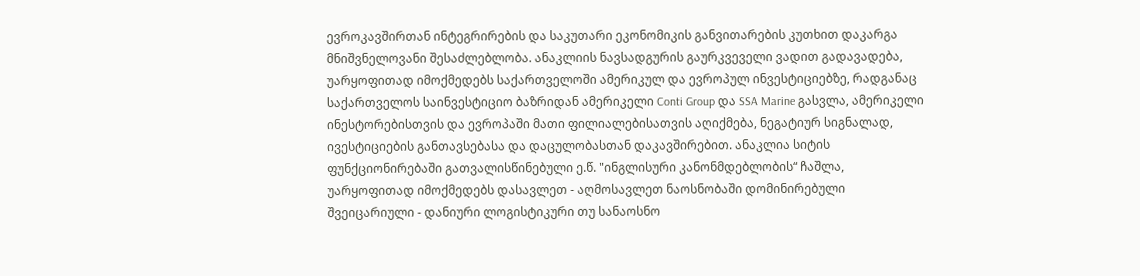ევროკავშირთან ინტეგრირების და საკუთარი ეკონომიკის განვითარების კუთხით დაკარგა მნიშვნელოვანი შესაძლებლობა. ანაკლიის ნავსადგურის გაურკვეველი ვადით გადავადება, უარყოფითად იმოქმედებს საქართველოში ამერიკულ და ევროპულ ინვესტიციებზე, რადგანაც საქართველოს საინვესტიციო ბაზრიდან ამერიკელი Conti Group და SSA Marine გასვლა, ამერიკელი ინესტორებისთვის და ევროპაში მათი ფილიალებისათვის აღიქმება, ნეგატიურ სიგნალად, ივესტიციების განთავსებასა და დაცულობასთან დაკავშირებით. ანაკლია სიტის ფუნქციონირებაში გათვალისწინებული ე.წ. "ინგლისური კანონმდებლობის“ ჩაშლა, უარყოფითად იმოქმედებს დასავლეთ - აღმოსავლეთ ნაოსნობაში დომინირებული შვეიცარიული - დანიური ლოგისტიკური თუ სანაოსნო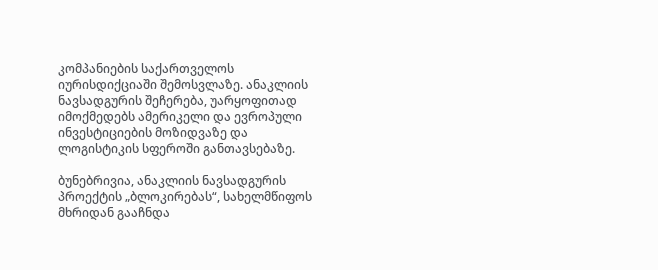კომპანიების საქართველოს იურისდიქციაში შემოსვლაზე. ანაკლიის ნავსადგურის შეჩერება, უარყოფითად იმოქმედებს ამერიკელი და ევროპული ინვესტიციების მოზიდვაზე და ლოგისტიკის სფეროში განთავსებაზე.

ბუნებრივია, ანაკლიის ნავსადგურის პროექტის „ბლოკირებას“, სახელმწიფოს მხრიდან გააჩნდა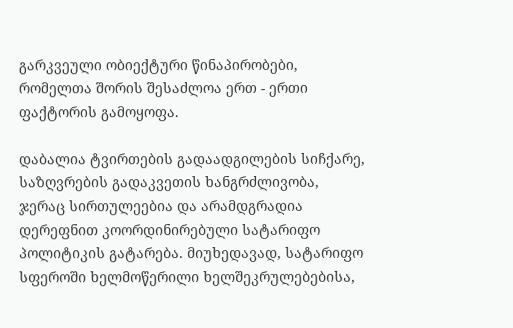გარკვეული ობიექტური წინაპირობები, რომელთა შორის შესაძლოა ერთ - ერთი ფაქტორის გამოყოფა.

დაბალია ტვირთების გადაადგილების სიჩქარე, საზღვრების გადაკვეთის ხანგრძლივობა, ჯერაც სირთულეებია და არამდგრადია დერეფნით კოორდინირებული სატარიფო პოლიტიკის გატარება. მიუხედავად, სატარიფო სფეროში ხელმოწერილი ხელშეკრულებებისა,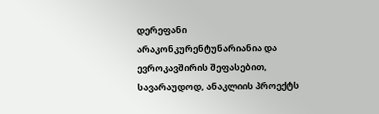დერეფანი არაკონკურენტუნარიანია და ევროკავშირის შეფასებით, სავარაუდოდ, ანაკლიის პროექტს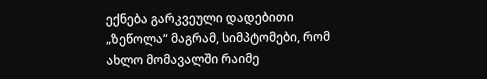ექნება გარკვეული დადებითი „ზეწოლა“ მაგრამ, სიმპტომები, რომ ახლო მომავალში რაიმე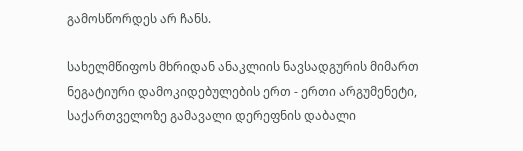გამოსწორდეს არ ჩანს.

სახელმწიფოს მხრიდან ანაკლიის ნავსადგურის მიმართ ნეგატიური დამოკიდებულების ერთ - ერთი არგუმენეტი, საქართველოზე გამავალი დერეფნის დაბალი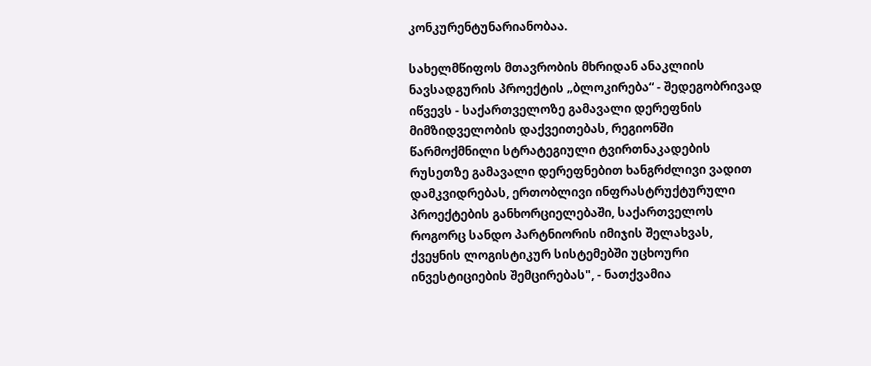კონკურენტუნარიანობაა.

სახელმწიფოს მთავრობის მხრიდან ანაკლიის ნავსადგურის პროექტის „ბლოკირება“ - შედეგობრივად იწვევს - საქართველოზე გამავალი დერეფნის მიმზიდველობის დაქვეითებას, რეგიონში წარმოქმნილი სტრატეგიული ტვირთნაკადების რუსეთზე გამავალი დერეფნებით ხანგრძლივი ვადით დამკვიდრებას, ერთობლივი ინფრასტრუქტურული პროექტების განხორციელებაში, საქართველოს როგორც სანდო პარტნიორის იმიჯის შელახვას, ქვეყნის ლოგისტიკურ სისტემებში უცხოური ინვესტიციების შემცირებას", - ნათქვამია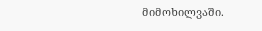მიმოხილვაში.